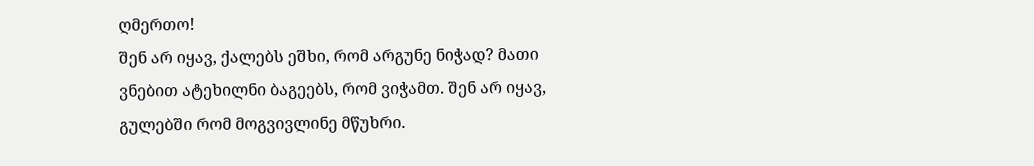ღმერთო!
შენ არ იყავ, ქალებს ეშხი, რომ არგუნე ნიჭად? მათი ვნებით ატეხილნი ბაგეებს, რომ ვიჭამთ. შენ არ იყავ, გულებში რომ მოგვივლინე მწუხრი.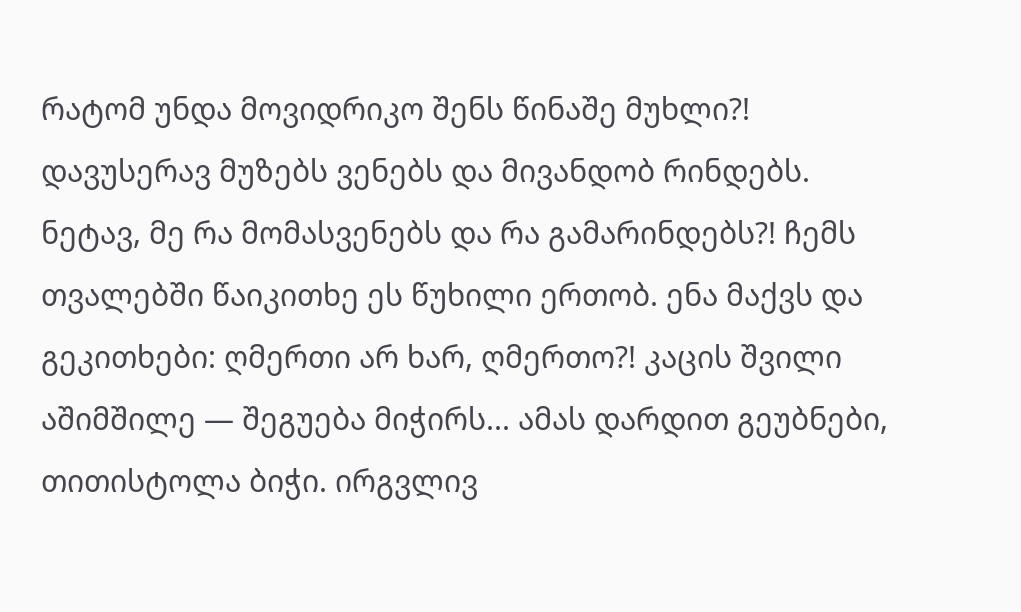რატომ უნდა მოვიდრიკო შენს წინაშე მუხლი?! დავუსერავ მუზებს ვენებს და მივანდობ რინდებს. ნეტავ, მე რა მომასვენებს და რა გამარინდებს?! ჩემს თვალებში წაიკითხე ეს წუხილი ერთობ. ენა მაქვს და გეკითხები: ღმერთი არ ხარ, ღმერთო?! კაცის შვილი აშიმშილე — შეგუება მიჭირს... ამას დარდით გეუბნები, თითისტოლა ბიჭი. ირგვლივ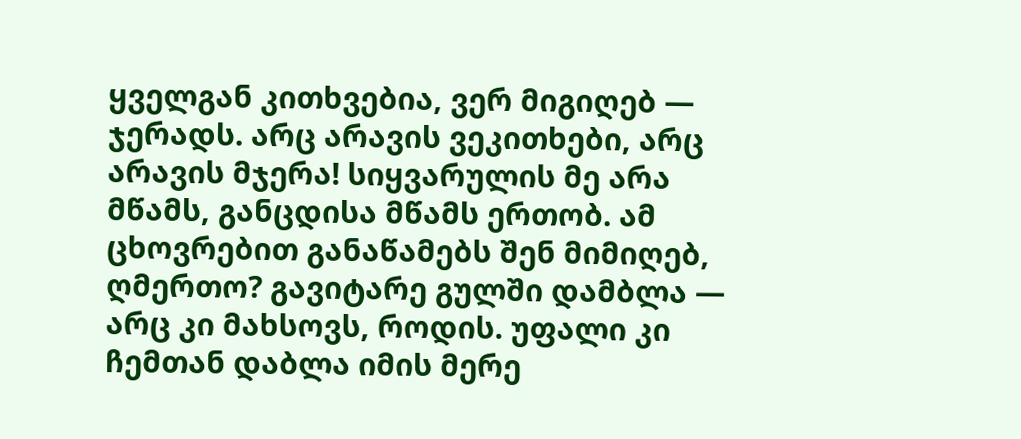ყველგან კითხვებია, ვერ მიგიღებ — ჯერადს. არც არავის ვეკითხები, არც არავის მჯერა! სიყვარულის მე არა მწამს, განცდისა მწამს ერთობ. ამ ცხოვრებით განაწამებს შენ მიმიღებ, ღმერთო? გავიტარე გულში დამბლა — არც კი მახსოვს, როდის. უფალი კი ჩემთან დაბლა იმის მერე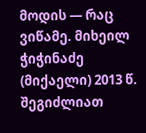მოდის — რაც ვიწამე. მიხეილ ჭიჭინაძე (მიქაელი) 2013 წ.
შეგიძლიათ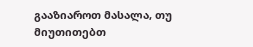გააზიაროთ მასალა, თუ მიუთითებთ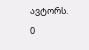ავტორს.
0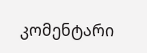კომენტარი